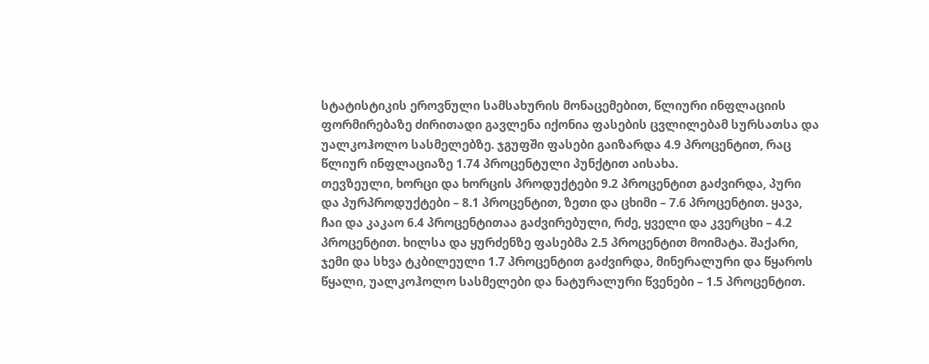სტატისტიკის ეროვნული სამსახურის მონაცემებით, წლიური ინფლაციის ფორმირებაზე ძირითადი გავლენა იქონია ფასების ცვლილებამ სურსათსა და უალკოჰოლო სასმელებზე. ჯგუფში ფასები გაიზარდა 4.9 პროცენტით, რაც წლიურ ინფლაციაზე 1.74 პროცენტული პუნქტით აისახა.
თევზეული, ხორცი და ხორცის პროდუქტები 9.2 პროცენტით გაძვირდა, პური და პურპროდუქტები – 8.1 პროცენტით, ზეთი და ცხიმი – 7.6 პროცენტით. ყავა, ჩაი და კაკაო 6.4 პროცენტითაა გაძვირებული, რძე, ყველი და კვერცხი – 4.2 პროცენტით. ხილსა და ყურძენზე ფასებმა 2.5 პროცენტით მოიმატა. შაქარი, ჯემი და სხვა ტკბილეული 1.7 პროცენტით გაძვირდა, მინერალური და წყაროს წყალი, უალკოჰოლო სასმელები და ნატურალური წვენები – 1.5 პროცენტით.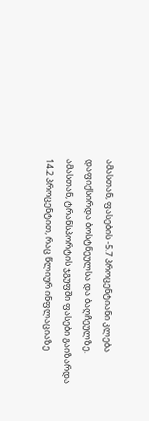ამასთან, ფასების -5.7 პროცენტიანი კლება დაფიქსირდა ბოსტნეულსა და ბაღჩეულზე.
ამასთან, ტრანსპორტის ჯგუფში ფასები გაიზარდა 14.2 პროცენტით, რაც წლიურ ინფლაციაზე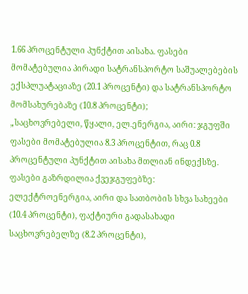1.66 პროცენტული პუნქტით აისახა. ფასები მომატებულია პირადი სატრანსპორტო საშუალებების ექსპლუატაციაზე (20.1 პროცენტი) და სატრანსპორტო მომსახურებაზე (10.8 პროცენტი);
„საცხოვრებელი, წყალი, ელ.ენერგია, აირი: ჯგუფში ფასები მომატებულია 8.3 პროცენტით, რაც 0.8 პროცენტული პუნქტით აისახა მთლიან ინდექსზე. ფასები გაზრდილია ქვეჯგუფებზე: ელექტროენერგია, აირი და სათბობის სხვა სახეები (10.4 პროცენტი), ფაქტიური გადასახადი საცხოვრებელზე (8.2 პროცენტი),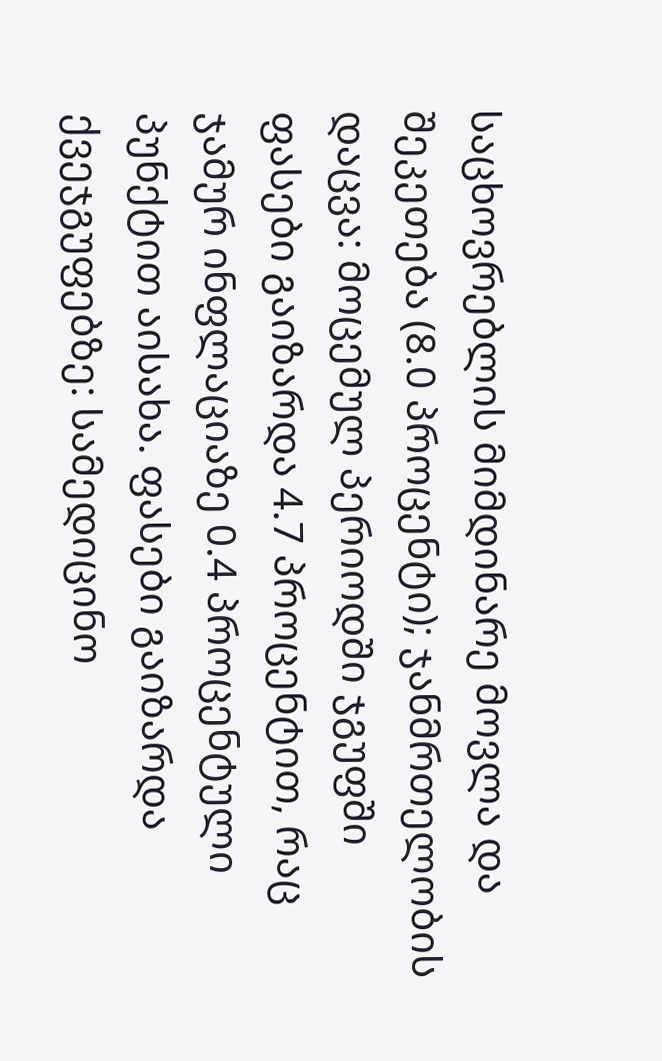საცხოვრებლის მიმდინარე მოვლა და შეკეთება (8.0 პროცენტი); ჯანმრთელობის დაცვა: მოცემულ პერიოდში ჯგუფში ფასები გაიზარდა 4.7 პროცენტით, რაც ჯამურ ინფლაციაზე 0.4 პროცენტული პუნქტით აისახა. ფასები გაიზარდა ქვეჯგუფებზე: სამედიცინო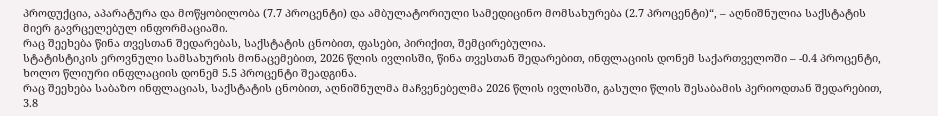პროდუქცია, აპარატურა და მოწყობილობა (7.7 პროცენტი) და ამბულატორიული სამედიცინო მომსახურება (2.7 პროცენტი)“, – აღნიშნულია საქსტატის მიერ გავრცელებულ ინფორმაციაში.
რაც შეეხება წინა თვესთან შედარებას, საქსტატის ცნობით, ფასები, პირიქით, შემცირებულია.
სტატისტიკის ეროვნული სამსახურის მონაცემებით, 2026 წლის ივლისში, წინა თვესთან შედარებით, ინფლაციის დონემ საქართველოში – -0.4 პროცენტი, ხოლო წლიური ინფლაციის დონემ 5.5 პროცენტი შეადგინა.
რაც შეეხება საბაზო ინფლაციას, საქსტატის ცნობით, აღნიშნულმა მაჩვენებელმა 2026 წლის ივლისში, გასული წლის შესაბამის პერიოდთან შედარებით, 3.8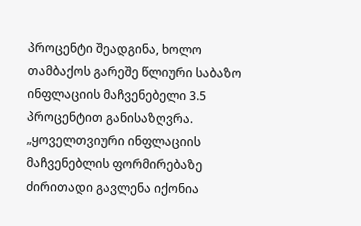პროცენტი შეადგინა, ხოლო თამბაქოს გარეშე წლიური საბაზო ინფლაციის მაჩვენებელი 3.5 პროცენტით განისაზღვრა.
„ყოველთვიური ინფლაციის მაჩვენებლის ფორმირებაზე ძირითადი გავლენა იქონია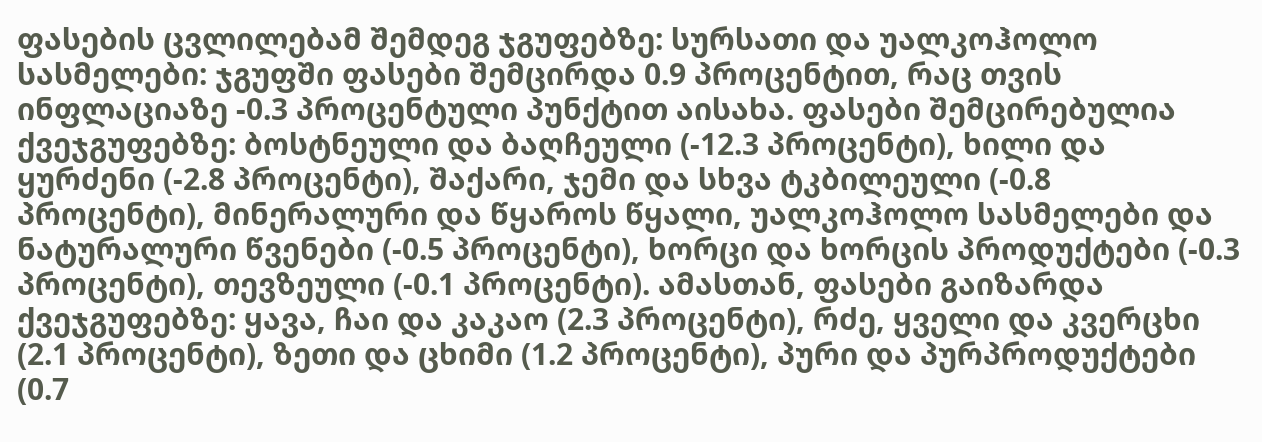ფასების ცვლილებამ შემდეგ ჯგუფებზე: სურსათი და უალკოჰოლო სასმელები: ჯგუფში ფასები შემცირდა 0.9 პროცენტით, რაც თვის ინფლაციაზე -0.3 პროცენტული პუნქტით აისახა. ფასები შემცირებულია ქვეჯგუფებზე: ბოსტნეული და ბაღჩეული (-12.3 პროცენტი), ხილი და ყურძენი (-2.8 პროცენტი), შაქარი, ჯემი და სხვა ტკბილეული (-0.8 პროცენტი), მინერალური და წყაროს წყალი, უალკოჰოლო სასმელები და ნატურალური წვენები (-0.5 პროცენტი), ხორცი და ხორცის პროდუქტები (-0.3 პროცენტი), თევზეული (-0.1 პროცენტი). ამასთან, ფასები გაიზარდა ქვეჯგუფებზე: ყავა, ჩაი და კაკაო (2.3 პროცენტი), რძე, ყველი და კვერცხი (2.1 პროცენტი), ზეთი და ცხიმი (1.2 პროცენტი), პური და პურპროდუქტები (0.7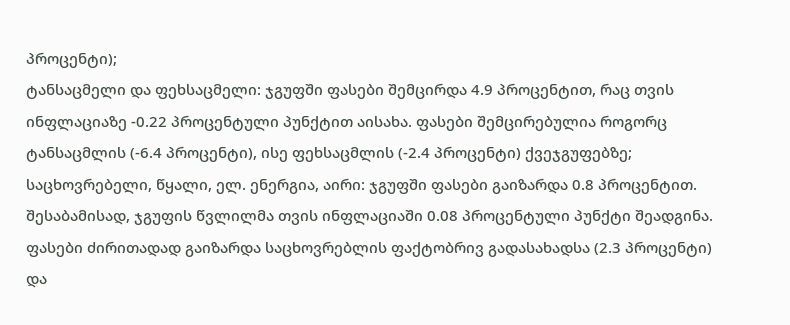პროცენტი);
ტანსაცმელი და ფეხსაცმელი: ჯგუფში ფასები შემცირდა 4.9 პროცენტით, რაც თვის ინფლაციაზე -0.22 პროცენტული პუნქტით აისახა. ფასები შემცირებულია როგორც ტანსაცმლის (-6.4 პროცენტი), ისე ფეხსაცმლის (-2.4 პროცენტი) ქვეჯგუფებზე; საცხოვრებელი, წყალი, ელ. ენერგია, აირი: ჯგუფში ფასები გაიზარდა 0.8 პროცენტით. შესაბამისად, ჯგუფის წვლილმა თვის ინფლაციაში 0.08 პროცენტული პუნქტი შეადგინა. ფასები ძირითადად გაიზარდა საცხოვრებლის ფაქტობრივ გადასახადსა (2.3 პროცენტი) და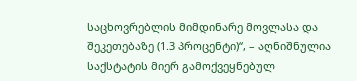საცხოვრებლის მიმდინარე მოვლასა და შეკეთებაზე (1.3 პროცენტი)“, – აღნიშნულია საქსტატის მიერ გამოქვეყნებულ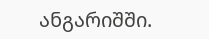ანგარიშში.